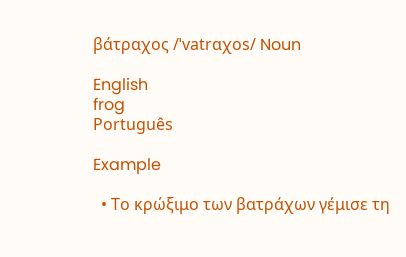βάτραχος /ˈvatrɑχos/ Noun

English
frog
Português

Example

  • Το κρώξιμο των βατράχων γέμισε τη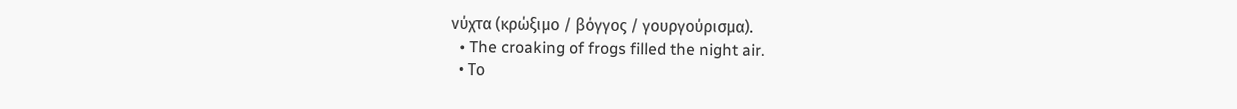νύχτα (κρώξιμο / βόγγος / γουργούρισμα).
  • The croaking of frogs filled the night air.
  • Το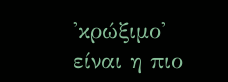'κρώξιμο' είναι η πιο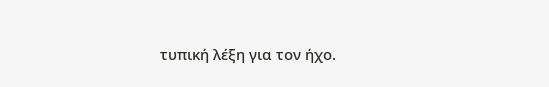τυπική λέξη για τον ήχο.